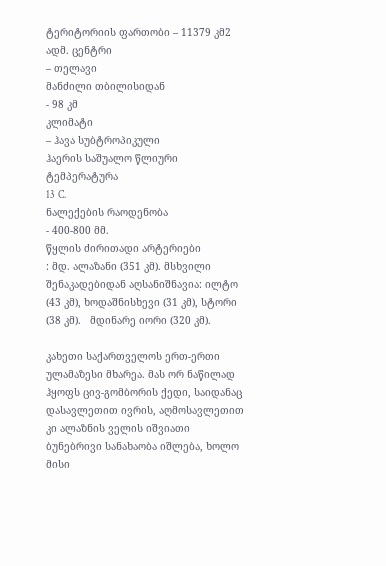ტერიტორიის ფართობი – 11379 კმ2
ადმ. ცენტრი
– თელავი
მანძილი თბილისიდან
- 98 კმ
კლიმატი
– ჰავა სუბტროპიკული
ჰაერის საშუალო წლიური ტემპერატურა
13  C.
ნალექების რაოდენობა
- 400-800 მმ.
წყლის ძირითადი არტერიები
: მდ. ალაზანი (351 კმ). მსხვილი შენაკადებიდან აღსანიშნავია: ილტო (43 კმ), ხოდაშნისხევი (31 კმ), სტორი (38 კმ).   მდინარე იორი (320 კმ).

კახეთი საქართველოს ერთ-ერთი ულამაზესი მხარეა. მას ორ ნაწილად ჰყოფს ცივ-გომბორის ქედი, საიდანაც დასავლეთით ივრის, აღმოსავლეთით კი ალაზნის ველის იშვიათი ბუნებრივი სანახაობა იშლება, ხოლო მისი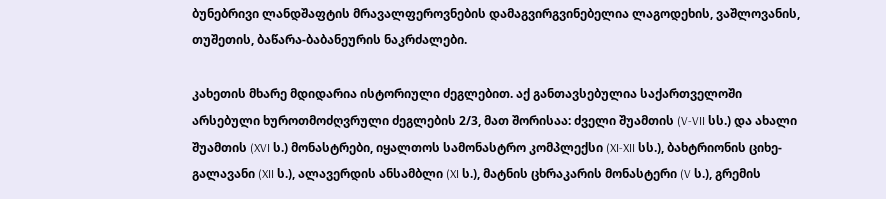ბუნებრივი ლანდშაფტის მრავალფეროვნების დამაგვირგვინებელია ლაგოდეხის, ვაშლოვანის, თუშეთის, ბაწარა-ბაბანეურის ნაკრძალები.

კახეთის მხარე მდიდარია ისტორიული ძეგლებით. აქ განთავსებულია საქართველოში არსებული ხუროთმოძღვრული ძეგლების 2/3, მათ შორისაა: ძველი შუამთის (V-VII სს.) და ახალი შუამთის (XVI ს.) მონასტრები, იყალთოს სამონასტრო კომპლექსი (XI-XII სს.), ბახტრიონის ციხე-გალავანი (XII ს.), ალავერდის ანსამბლი (XI ს.), მატნის ცხრაკარის მონასტერი (V ს.), გრემის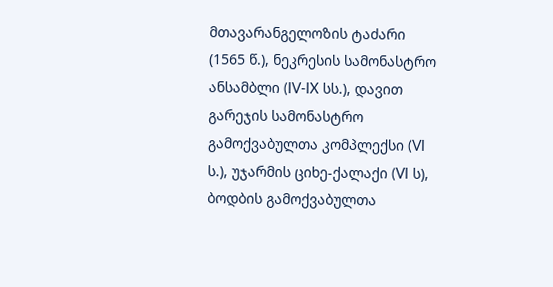მთავარანგელოზის ტაძარი (1565 წ.), ნეკრესის სამონასტრო ანსამბლი (IV-IX სს.), დავით გარეჯის სამონასტრო გამოქვაბულთა კომპლექსი (VI ს.), უჯარმის ციხე-ქალაქი (VI ს), ბოდბის გამოქვაბულთა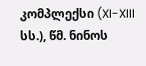კომპლექსი (XI-XIII სს.), წმ. ნინოს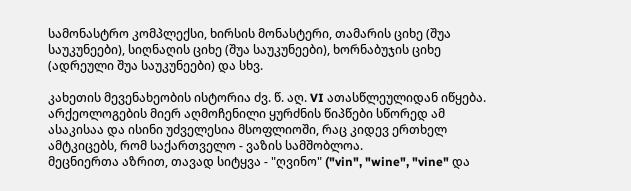სამონასტრო კომპლექსი, ხირსის მონასტერი, თამარის ციხე (შუა საუკუნეები), სიღნაღის ციხე (შუა საუკუნეები), ხორნაბუჯის ციხე (ადრეული შუა საუკუნეები) და სხვ.

კახეთის მევენახეობის ისტორია ძვ. წ. აღ. VI ათასწლეულიდან იწყება. არქეოლოგების მიერ აღმოჩენილი ყურძნის წიპწები სწორედ ამ ასაკისაა და ისინი უძველესია მსოფლიოში, რაც კიდევ ერთხელ ამტკიცებს, რომ საქართველო - ვაზის სამშობლოა.
მეცნიერთა აზრით, თავად სიტყვა - "ღვინო" ("vin", "wine", "vine" და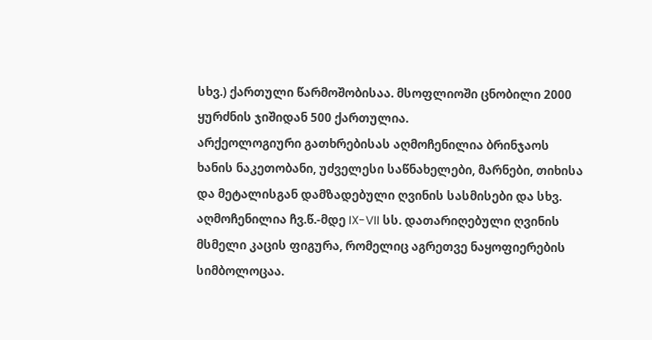სხვ.) ქართული წარმოშობისაა. მსოფლიოში ცნობილი 2000 ყურძნის ჯიშიდან 500 ქართულია.
არქეოლოგიური გათხრებისას აღმოჩენილია ბრინჯაოს ხანის ნაკეთობანი, უძველესი საწნახელები, მარნები, თიხისა და მეტალისგან დამზადებული ღვინის სასმისები და სხვ. აღმოჩენილია ჩვ.წ.-მდე IX-VII სს. დათარიღებული ღვინის მსმელი კაცის ფიგურა, რომელიც აგრეთვე ნაყოფიერების სიმბოლოცაა.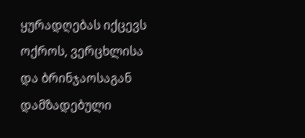ყურადღებას იქცევს ოქროს, ვერცხლისა და ბრინჯაოსაგან დამზადებული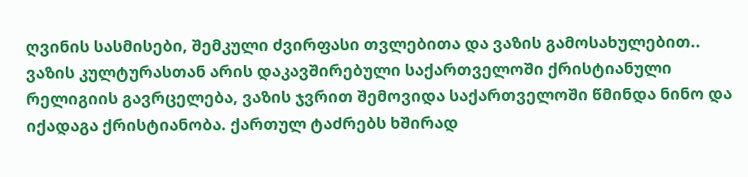ღვინის სასმისები, შემკული ძვირფასი თვლებითა და ვაზის გამოსახულებით..
ვაზის კულტურასთან არის დაკავშირებული საქართველოში ქრისტიანული რელიგიის გავრცელება, ვაზის ჯვრით შემოვიდა საქართველოში წმინდა ნინო და იქადაგა ქრისტიანობა. ქართულ ტაძრებს ხშირად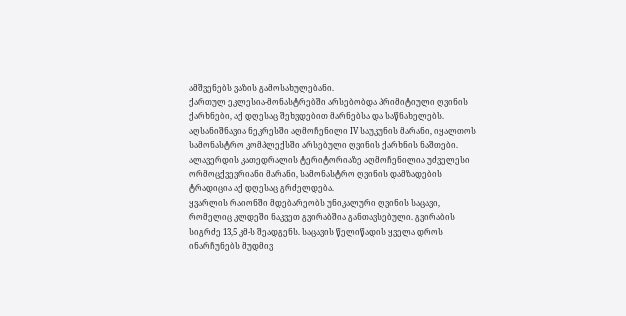ამშვენებს ვაზის გამოსახულებანი.
ქართულ ეკლესია-მონასტრებში არსებობდა პრიმიტიული ღვინის ქარხნები, აქ დღესაც შეხვდებით მარნებსა და საწნახელებს. აღსანიშნავია ნეკრესში აღმოჩენილი IV საუკუნის მარანი, იყალთოს სამონასტრო კომპლექსში არსებული ღვინის ქარხნის ნაშთები. ალავერდის კათედრალის ტერიტორიაზე აღმოჩენილია უძველესი ორმოცქვევრიანი მარანი, სამონასტრო ღვინის დამზადების ტრადიცია აქ დღესაც გრძელდება.
ყვარლის რაიონში მდებარეობს უნიკალური ღვინის საცავი, რომელიც კლდეში ნაკვეთ გვირაბშია განთავსებული. გვირაბის სიგრძე 13,5 კმ-ს შეადგენს. საცავის წელიწადის ყველა დროს ინარჩუნებს მუდმივ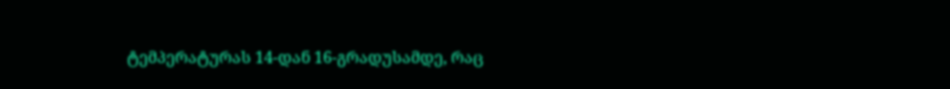ტემპერატურას 14-დან 16-გრადუსამდე, რაც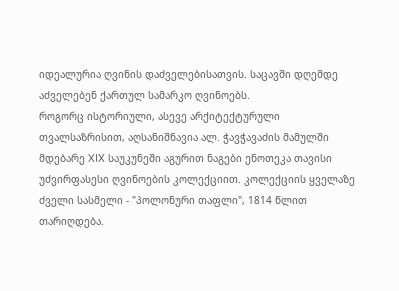იდეალურია ღვინის დაძველებისათვის. საცავში დღემდე აძველებენ ქართულ სამარკო ღვინოებს.
როგორც ისტორიული, ასევე არქიტექტურული თვალსაზრისით, აღსანიშნავია ალ. ჭავჭავაძის მამულში მდებარე XIX საუკუნეში აგურით ნაგები ენოთეკა თავისი უძვირფასესი ღვინოების კოლექციით. კოლექციის ყველაზე ძველი სასმელი - "პოლონური თაფლი", 1814 წლით თარიღდება.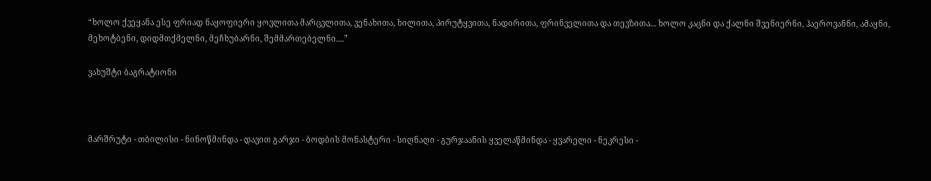“ხოლო ქვეყანა ესე ფრიად ნაყოფიერი ყოვლითა მარცვლითა, ვენახითა, ხილითა, პირუტყვითა, ნადირითა, ფრინველითა და თევზითა... ხოლო კაცნი და ქალნი შვენიერნი, ჰაეროვანნი, ამაყნი, მეხოტბენი, დიდმთქმელნი, მეჩხუბარნი, შემმართებელნი....”

ვახუშტი ბაგრატიონი



მარშრუტი - თბილისი - ნინოწმინდა - დავით გარჯი - ბოდბის მონასტერი - სიღნაღი - გურჯაანის ყველაწმინდა - ყვარელი - ნეკრესი -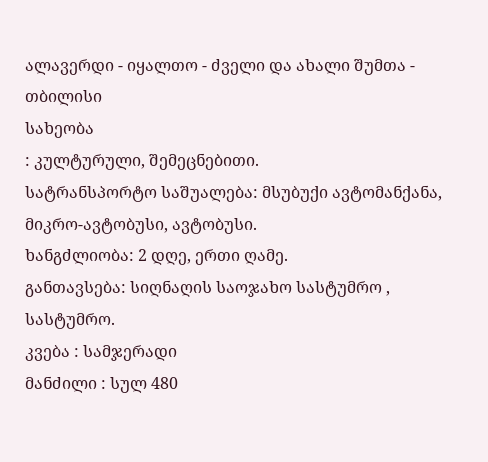ალავერდი - იყალთო - ძველი და ახალი შუმთა - თბილისი
სახეობა
: კულტურული, შემეცნებითი.
სატრანსპორტო საშუალება: მსუბუქი ავტომანქანა, მიკრო-ავტობუსი, ავტობუსი.
ხანგძლიობა: 2 დღე, ერთი ღამე.
განთავსება: სიღნაღის საოჯახო სასტუმრო , სასტუმრო.
კვება : სამჯერადი
მანძილი : სულ 480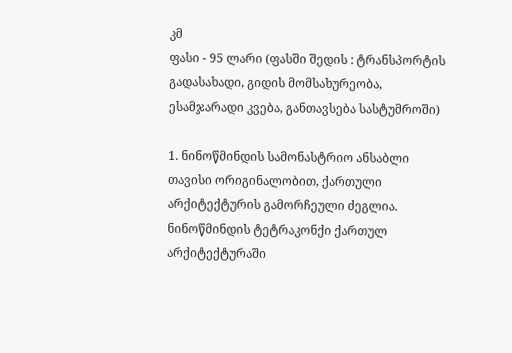კმ
ფასი - 95 ლარი (ფასში შედის : ტრანსპორტის გადასახადი, გიდის მომსახურეობა, ესამჯარადი კვება, განთავსება სასტუმროში)

1. ნინოწმინდის სამონასტრიო ანსაბლი თავისი ორიგინალობით, ქართული არქიტექტურის გამორჩეული ძეგლია. ნინოწმინდის ტეტრაკონქი ქართულ არქიტექტურაში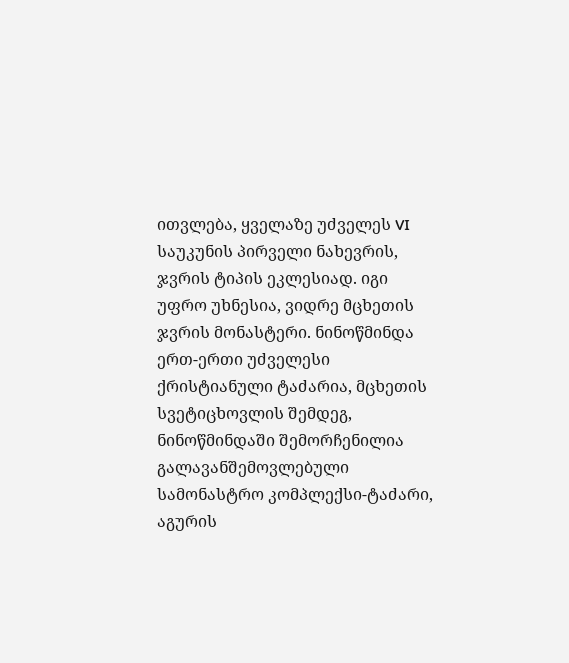ითვლება, ყველაზე უძველეს VI საუკუნის პირველი ნახევრის, ჯვრის ტიპის ეკლესიად. იგი უფრო უხნესია, ვიდრე მცხეთის ჯვრის მონასტერი. ნინოწმინდა ერთ-ერთი უძველესი ქრისტიანული ტაძარია, მცხეთის სვეტიცხოვლის შემდეგ, ნინოწმინდაში შემორჩენილია გალავანშემოვლებული სამონასტრო კომპლექსი-ტაძარი, აგურის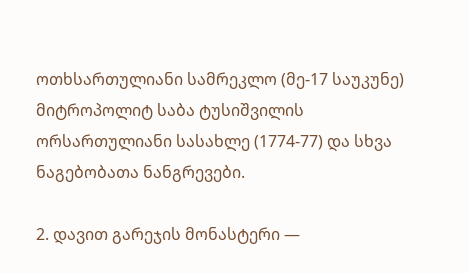ოთხსართულიანი სამრეკლო (მე-17 საუკუნე) მიტროპოლიტ საბა ტუსიშვილის ორსართულიანი სასახლე (1774-77) და სხვა ნაგებობათა ნანგრევები.

2. დავით გარეჯის მონასტერი —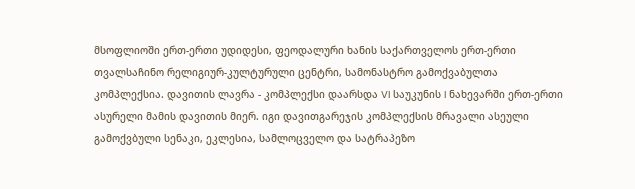მსოფლიოში ერთ-ერთი უდიდესი, ფეოდალური ხანის საქართველოს ერთ-ერთი თვალსაჩინო რელიგიურ-კულტურული ცენტრი, სამონასტრო გამოქვაბულთა კომპლექსია. დავითის ლავრა - კომპლექსი დაარსდა VI საუკუნის I ნახევარში ერთ-ერთი ასურელი მამის დავითის მიერ. იგი დავითგარეჯის კომპლექსის მრავალი ასეული გამოქვბული სენაკი, ეკლესია, სამლოცველო და სატრაპეზო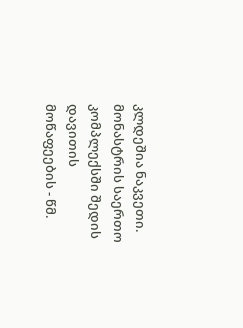კლდეშია ნაკვეთი. მონასტრის საერთო კომპლექსში შედის დავითის მოწაფეების - წმ.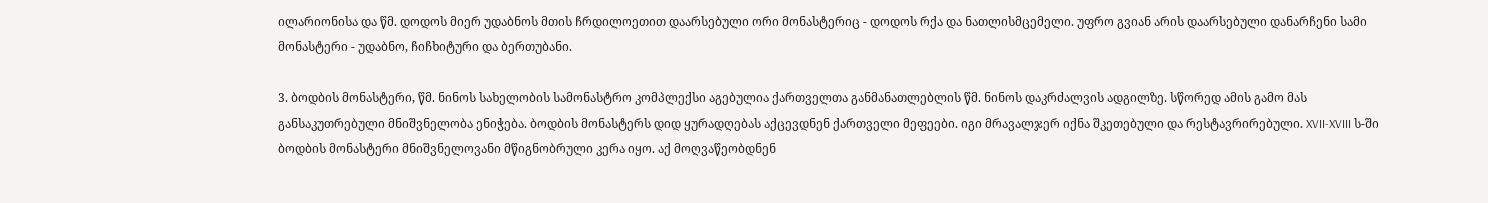ილარიონისა და წმ. დოდოს მიერ უდაბნოს მთის ჩრდილოეთით დაარსებული ორი მონასტერიც - დოდოს რქა და ნათლისმცემელი. უფრო გვიან არის დაარსებული დანარჩენი სამი მონასტერი - უდაბნო, ჩიჩხიტური და ბერთუბანი.

3. ბოდბის მონასტერი, წმ. ნინოს სახელობის სამონასტრო კომპლექსი აგებულია ქართველთა განმანათლებლის წმ. ნინოს დაკრძალვის ადგილზე. სწორედ ამის გამო მას განსაკუთრებული მნიშვნელობა ენიჭება. ბოდბის მონასტერს დიდ ყურადღებას აქცევდნენ ქართველი მეფეები. იგი მრავალჯერ იქნა შკეთებული და რესტავრირებული. XVII-XVIII ს-ში ბოდბის მონასტერი მნიშვნელოვანი მწიგნობრული კერა იყო. აქ მოღვაწეობდნენ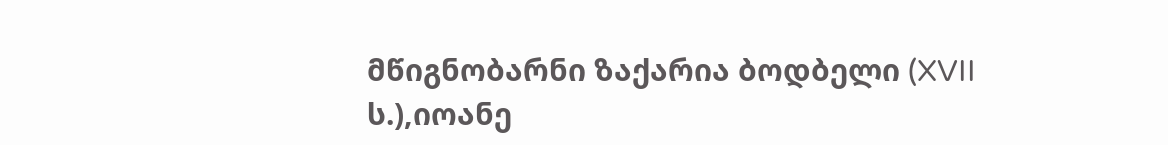მწიგნობარნი ზაქარია ბოდბელი (XVII ს.),იოანე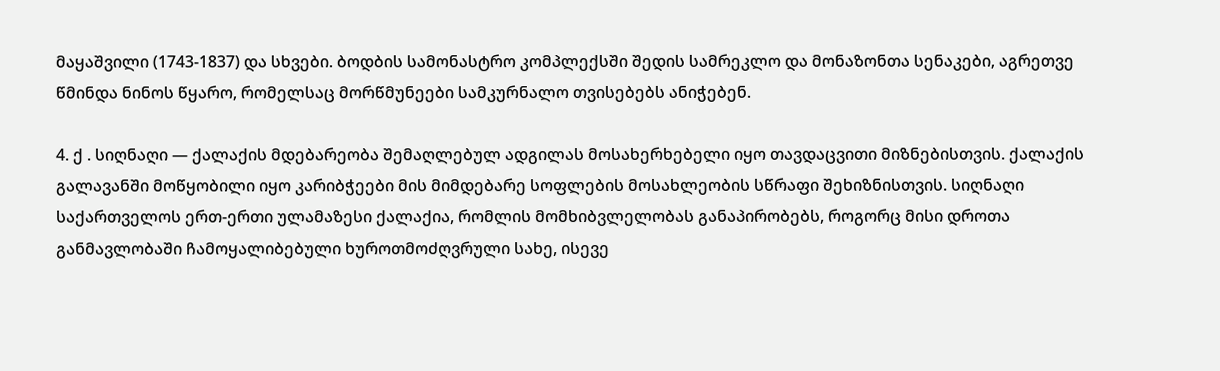მაყაშვილი (1743-1837) და სხვები. ბოდბის სამონასტრო კომპლექსში შედის სამრეკლო და მონაზონთა სენაკები, აგრეთვე წმინდა ნინოს წყარო, რომელსაც მორწმუნეები სამკურნალო თვისებებს ანიჭებენ.

4. ქ . სიღნაღი — ქალაქის მდებარეობა შემაღლებულ ადგილას მოსახერხებელი იყო თავდაცვითი მიზნებისთვის. ქალაქის გალავანში მოწყობილი იყო კარიბჭეები მის მიმდებარე სოფლების მოსახლეობის სწრაფი შეხიზნისთვის. სიღნაღი საქართველოს ერთ-ერთი ულამაზესი ქალაქია, რომლის მომხიბვლელობას განაპირობებს, როგორც მისი დროთა განმავლობაში ჩამოყალიბებული ხუროთმოძღვრული სახე, ისევე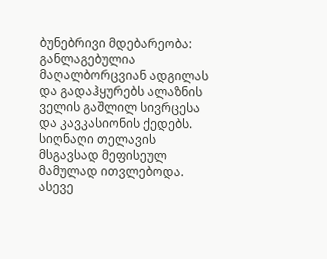ბუნებრივი მდებარეობა: განლაგებულია მაღალბორცვიან ადგილას და გადაჰყურებს ალაზნის ველის გაშლილ სივრცესა და კავკასიონის ქედებს. სიღნაღი თელავის მსგავსად მეფისეულ მამულად ითვლებოდა. ასევე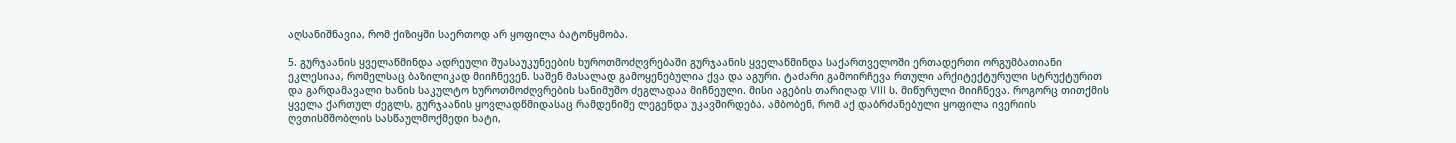აღსანიშნავია, რომ ქიზიყში საერთოდ არ ყოფილა ბატონყმობა.

5. გურჯაანის ყველაწმინდა ადრეული შუასაუკუნეების ხუროთმოძღვრებაში გურჯაანის ყველაწმინდა საქართველოში ერთადერთი ორგუმბათიანი ეკლესიაა, რომელსაც ბაზილიკად მიიჩნევენ. საშენ მასალად გამოყენებულია ქვა და აგური. ტაძარი გამოირჩევა რთული არქიტექტურული სტრუქტურით და გარდამავალი ხანის საკულტო ხუროთმოძღვრების სანიმუშო ძეგლადაა მიჩნეული. მისი აგების თარიღად VIII ს. მიწურული მიიჩნევა. როგორც თითქმის ყველა ქართულ ძეგლს, გურჯაანის ყოვლადწმიდასაც რამდენიმე ლეგენდა უკავშირდება. ამბობენ, რომ აქ დაბრძანებული ყოფილა ივერიის ღვთისმშობლის სასწაულმოქმედი ხატი,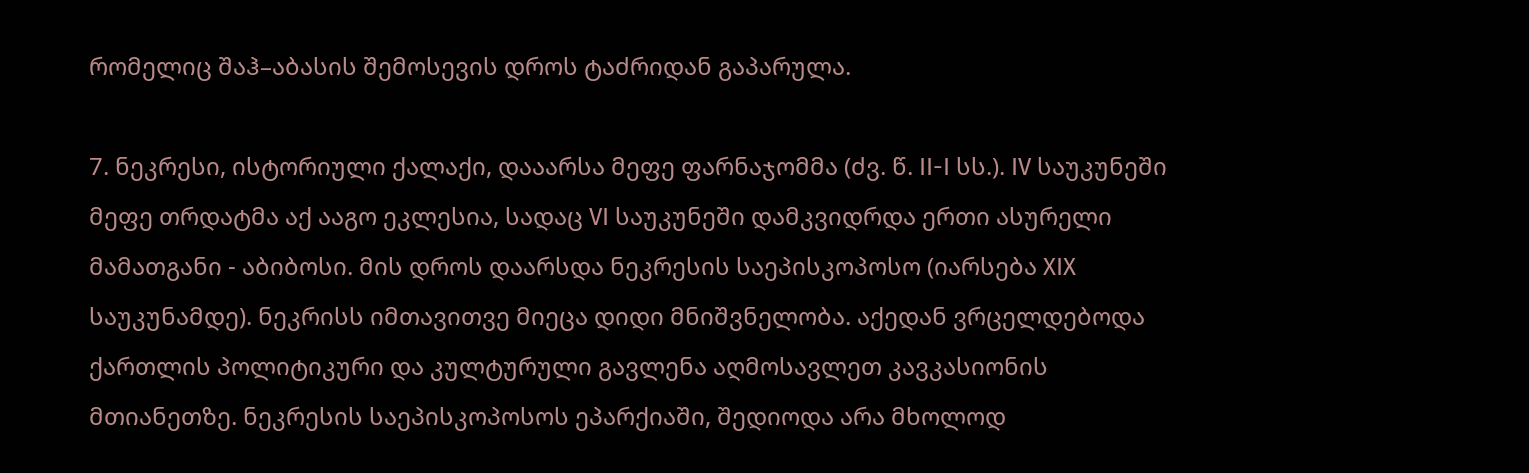რომელიც შაჰ–აბასის შემოსევის დროს ტაძრიდან გაპარულა.

7. ნეკრესი, ისტორიული ქალაქი, დააარსა მეფე ფარნაჯომმა (ძვ. წ. II-I სს.). IV საუკუნეში მეფე თრდატმა აქ ააგო ეკლესია, სადაც VI საუკუნეში დამკვიდრდა ერთი ასურელი მამათგანი - აბიბოსი. მის დროს დაარსდა ნეკრესის საეპისკოპოსო (იარსება XIX საუკუნამდე). ნეკრისს იმთავითვე მიეცა დიდი მნიშვნელობა. აქედან ვრცელდებოდა ქართლის პოლიტიკური და კულტურული გავლენა აღმოსავლეთ კავკასიონის მთიანეთზე. ნეკრესის საეპისკოპოსოს ეპარქიაში, შედიოდა არა მხოლოდ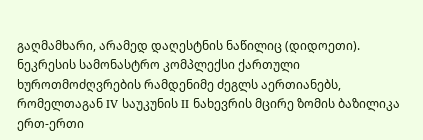გაღმამხარი, არამედ დაღესტნის ნაწილიც (დიდოეთი). ნეკრესის სამონასტრო კომპლექსი ქართული ხუროთმოძღვრების რამდენიმე ძეგლს აერთიანებს, რომელთაგან IV საუკუნის II ნახევრის მცირე ზომის ბაზილიკა ერთ-ერთი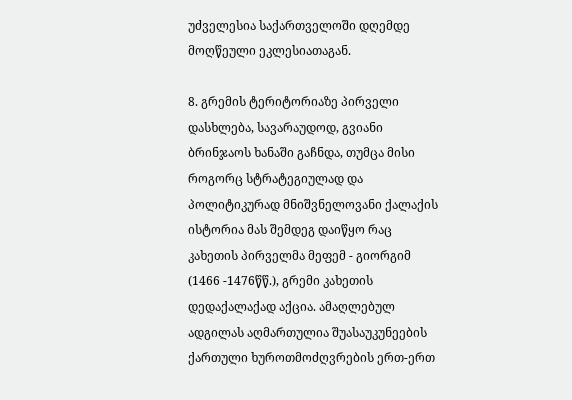უძველესია საქართველოში დღემდე მოღწეული ეკლესიათაგან.

8. გრემის ტერიტორიაზე პირველი დასხლება, სავარაუდოდ, გვიანი ბრინჯაოს ხანაში გაჩნდა, თუმცა მისი როგორც სტრატეგიულად და პოლიტიკურად მნიშვნელოვანი ქალაქის ისტორია მას შემდეგ დაიწყო რაც კახეთის პირველმა მეფემ - გიორგიმ (1466 -1476წწ.), გრემი კახეთის დედაქალაქად აქცია. ამაღლებულ ადგილას აღმართულია შუასაუკუნეების ქართული ხუროთმოძღვრების ერთ-ერთ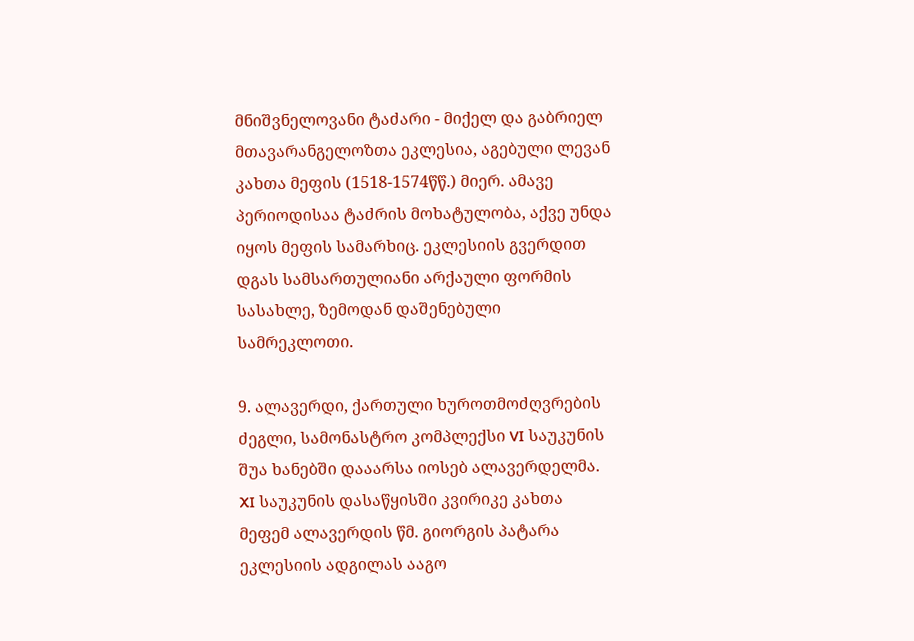მნიშვნელოვანი ტაძარი - მიქელ და გაბრიელ მთავარანგელოზთა ეკლესია, აგებული ლევან კახთა მეფის (1518-1574წწ.) მიერ. ამავე პერიოდისაა ტაძრის მოხატულობა, აქვე უნდა იყოს მეფის სამარხიც. ეკლესიის გვერდით დგას სამსართულიანი არქაული ფორმის სასახლე, ზემოდან დაშენებული სამრეკლოთი.

9. ალავერდი, ქართული ხუროთმოძღვრების ძეგლი, სამონასტრო კომპლექსი VI საუკუნის შუა ხანებში დააარსა იოსებ ალავერდელმა. XI საუკუნის დასაწყისში კვირიკე კახთა მეფემ ალავერდის წმ. გიორგის პატარა ეკლესიის ადგილას ააგო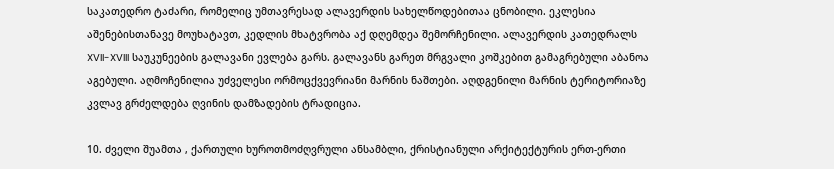საკათედრო ტაძარი, რომელიც უმთავრესად ალავერდის სახელწოდებითაა ცნობილი. ეკლესია აშენებისთანავე მოუხატავთ, კედლის მხატვრობა აქ დღემდეა შემორჩენილი. ალავერდის კათედრალს XVII-XVIII საუკუნეების გალავანი ევლება გარს. გალავანს გარეთ მრგვალი კოშკებით გამაგრებული აბანოა აგებული. აღმოჩენილია უძველესი ორმოცქვევრიანი მარნის ნაშთები. აღდგენილი მარნის ტერიტორიაზე კვლავ გრძელდება ღვინის დამზადების ტრადიცია.

10. ძველი შუამთა , ქართული ხუროთმოძღვრული ანსამბლი, ქრისტიანული არქიტექტურის ერთ-ერთი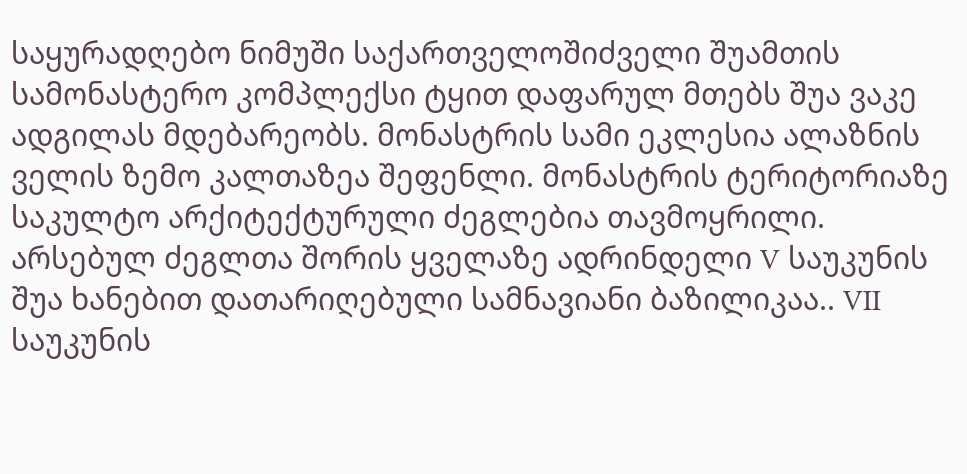საყურადღებო ნიმუში საქართველოშიძველი შუამთის სამონასტერო კომპლექსი ტყით დაფარულ მთებს შუა ვაკე ადგილას მდებარეობს. მონასტრის სამი ეკლესია ალაზნის ველის ზემო კალთაზეა შეფენლი. მონასტრის ტერიტორიაზე საკულტო არქიტექტურული ძეგლებია თავმოყრილი. არსებულ ძეგლთა შორის ყველაზე ადრინდელი V საუკუნის შუა ხანებით დათარიღებული სამნავიანი ბაზილიკაა.. VII საუკუნის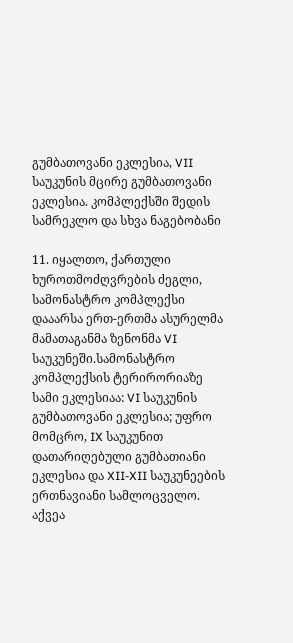გუმბათოვანი ეკლესია, VII საუკუნის მცირე გუმბათოვანი ეკლესია. კომპლექსში შედის სამრეკლო და სხვა ნაგებობანი

11. იყალთო, ქართული ხუროთმოძღვრების ძეგლი, სამონასტრო კომპლექსი დააარსა ერთ-ერთმა ასურელმა მამათაგანმა ზენონმა VI საუკუნეში.სამონასტრო კომპლექსის ტერირორიაზე სამი ეკლესიაა: VI საუკუნის გუმბათოვანი ეკლესია; უფრო მომცრო, IX საუკუნით დათარიღებული გუმბათიანი ეკლესია და XII-XII საუკუნეების ერთნავიანი სამლოცველო. აქვეა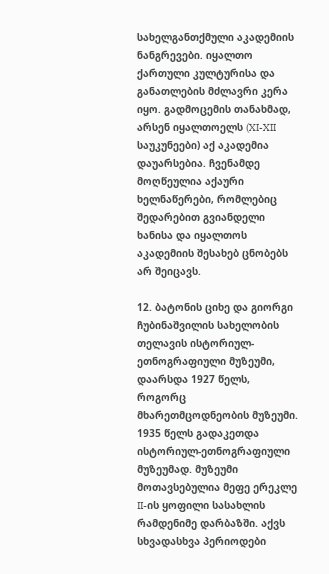სახელგანთქმული აკადემიის ნანგრევები. იყალთო ქართული კულტურისა და განათლების მძლავრი კერა იყო. გადმოცემის თანახმად, არსენ იყალთოელს (XI-XII საუკუნეები) აქ აკადემია დაუარსებია. ჩვენამდე მოღწეულია აქაური ხელნაწერები, რომლებიც შედარებით გვიანდელი ხანისა და იყალთოს აკადემიის შესახებ ცნობებს არ შეიცავს.

12. ბატონის ციხე და გიორგი ჩუბინაშვილის სახელობის თელავის ისტორიულ-ეთნოგრაფიული მუზეუმი, დაარსდა 1927 წელს, როგორც მხარეთმცოდნეობის მუზეუმი. 1935 წელს გადაკეთდა ისტორიულ-ეთნოგრაფიული მუზეუმად. მუზეუმი მოთავსებულია მეფე ერეკლე II-ის ყოფილი სასახლის რამდენიმე დარბაზში. აქვს სხვადასხვა პერიოდები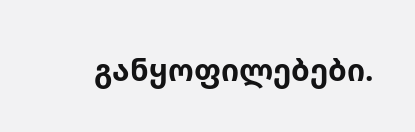განყოფილებები.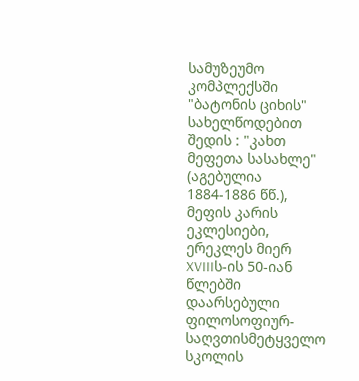სამუზეუმო კომპლექსში "ბატონის ციხის" სახელწოდებით შედის : "კახთ მეფეთა სასახლე" (აგებულია 1884-1886 წწ.), მეფის კარის ეკლესიები, ერეკლეს მიერ XVIIIს-ის 50-იან წლებში დაარსებული ფილოსოფიურ-საღვთისმეტყველო სკოლის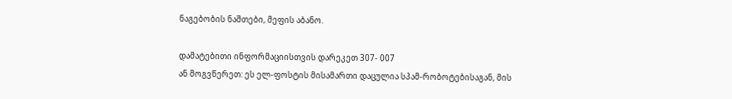ნაგებობის ნაშთები, მეფის აბანო.

დამატებითი ინფორმაციისთვის დარეკეთ 307- 007
ან მოგვწერეთ: ეს ელ-ფოსტის მისამართი დაცულია სპამ-რობოტებისაგან, მის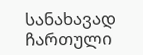სანახავად ჩართული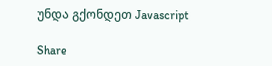უნდა გქონდეთ Javascript

Share